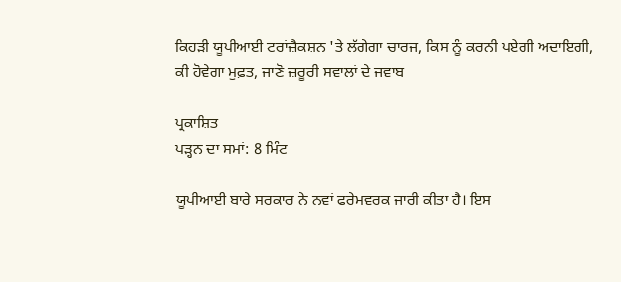ਕਿਹੜੀ ਯੂਪੀਆਈ ਟਰਾਂਜ਼ੈਕਸ਼ਨ 'ਤੇ ਲੱਗੇਗਾ ਚਾਰਜ, ਕਿਸ ਨੂੰ ਕਰਨੀ ਪਏਗੀ ਅਦਾਇਗੀ, ਕੀ ਹੋਵੇਗਾ ਮੁਫ਼ਤ, ਜਾਣੋ ਜ਼ਰੂਰੀ ਸਵਾਲਾਂ ਦੇ ਜਵਾਬ

ਪ੍ਰਕਾਸ਼ਿਤ
ਪੜ੍ਹਨ ਦਾ ਸਮਾਂ: 8 ਮਿੰਟ

ਯੂਪੀਆਈ ਬਾਰੇ ਸਰਕਾਰ ਨੇ ਨਵਾਂ ਫਰੇਮਵਰਕ ਜਾਰੀ ਕੀਤਾ ਹੈ। ਇਸ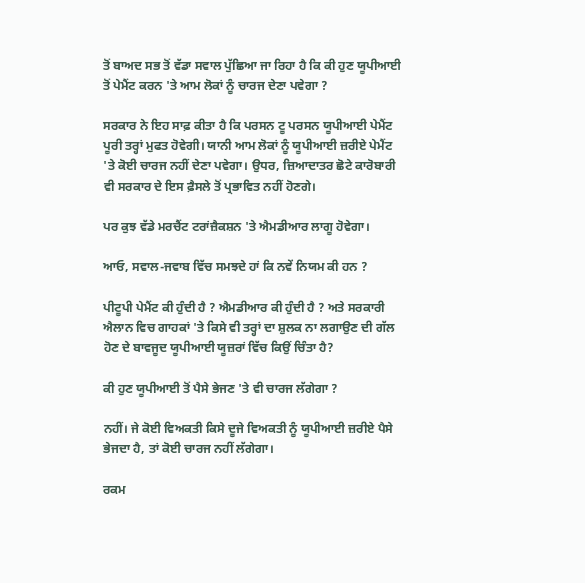ਤੋਂ ਬਾਅਦ ਸਭ ਤੋਂ ਵੱਡਾ ਸਵਾਲ ਪੁੱਛਿਆ ਜਾ ਰਿਹਾ ਹੈ ਕਿ ਕੀ ਹੁਣ ਯੂਪੀਆਈ ਤੋਂ ਪੇਮੈਂਟ ਕਰਨ 'ਤੇ ਆਮ ਲੋਕਾਂ ਨੂੰ ਚਾਰਜ ਦੇਣਾ ਪਵੇਗਾ ?

ਸਰਕਾਰ ਨੇ ਇਹ ਸਾਫ਼ ਕੀਤਾ ਹੈ ਕਿ ਪਰਸਨ ਟੂ ਪਰਸਨ ਯੂਪੀਆਈ ਪੇਮੈਂਟ ਪੂਰੀ ਤਰ੍ਹਾਂ ਮੁਫਤ ਹੋਵੇਗੀ। ਯਾਨੀ ਆਮ ਲੋਕਾਂ ਨੂੰ ਯੂਪੀਆਈ ਜ਼ਰੀਏ ਪੇਮੈਂਟ 'ਤੇ ਕੋਈ ਚਾਰਜ ਨਹੀਂ ਦੇਣਾ ਪਵੇਗਾ। ਉਧਰ, ਜ਼ਿਆਦਾਤਰ ਛੋਟੇ ਕਾਰੋਬਾਰੀ ਵੀ ਸਰਕਾਰ ਦੇ ਇਸ ਫ਼ੈਸਲੇ ਤੋਂ ਪ੍ਰਭਾਵਿਤ ਨਹੀਂ ਹੋਣਗੇ।

ਪਰ ਕੁਝ ਵੱਡੇ ਮਰਚੈਂਟ ਟਰਾਂਜ਼ੈਕਸ਼ਨ 'ਤੇ ਐਮਡੀਆਰ ਲਾਗੂ ਹੋਵੇਗਾ।

ਆਓ, ਸਵਾਲ-ਜਵਾਬ ਵਿੱਚ ਸਮਝਦੇ ਹਾਂ ਕਿ ਨਵੇਂ ਨਿਯਮ ਕੀ ਹਨ ?

ਪੀਟੂਪੀ ਪੇਮੈਂਟ ਕੀ ਹੁੰਦੀ ਹੈ ? ਐਮਡੀਆਰ ਕੀ ਹੁੰਦੀ ਹੈ ? ਅਤੇ ਸਰਕਾਰੀ ਐਲਾਨ ਵਿਚ ਗਾਹਕਾਂ 'ਤੇ ਕਿਸੇ ਵੀ ਤਰ੍ਹਾਂ ਦਾ ਸ਼ੁਲਕ ਨਾ ਲਗਾਉਣ ਦੀ ਗੱਲ ਹੋਣ ਦੇ ਬਾਵਜੂਦ ਯੂਪੀਆਈ ਯੂਜ਼ਰਾਂ ਵਿੱਚ ਕਿਉਂ ਚਿੰਤਾ ਹੈ?

ਕੀ ਹੁਣ ਯੂਪੀਆਈ ਤੋਂ ਪੈਸੇ ਭੇਜਣ 'ਤੇ ਵੀ ਚਾਰਜ ਲੱਗੇਗਾ ?

ਨਹੀਂ। ਜੇ ਕੋਈ ਵਿਅਕਤੀ ਕਿਸੇ ਦੂਜੇ ਵਿਅਕਤੀ ਨੂੰ ਯੂਪੀਆਈ ਜ਼ਰੀਏ ਪੈਸੇ ਭੇਜਦਾ ਹੈ, ਤਾਂ ਕੋਈ ਚਾਰਜ ਨਹੀਂ ਲੱਗੇਗਾ।

ਰਕਮ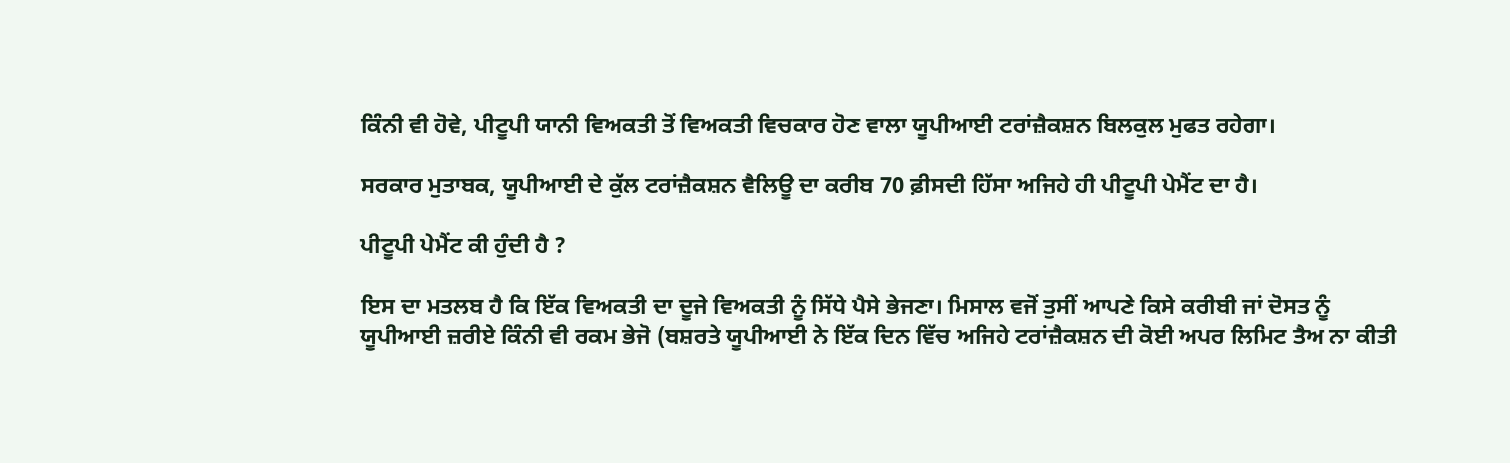ਕਿੰਨੀ ਵੀ ਹੋਵੇ, ਪੀਟੂਪੀ ਯਾਨੀ ਵਿਅਕਤੀ ਤੋਂ ਵਿਅਕਤੀ ਵਿਚਕਾਰ ਹੋਣ ਵਾਲਾ ਯੂਪੀਆਈ ਟਰਾਂਜ਼ੈਕਸ਼ਨ ਬਿਲਕੁਲ ਮੁਫਤ ਰਹੇਗਾ।

ਸਰਕਾਰ ਮੁਤਾਬਕ, ਯੂਪੀਆਈ ਦੇ ਕੁੱਲ ਟਰਾਂਜ਼ੈਕਸ਼ਨ ਵੈਲਿਊ ਦਾ ਕਰੀਬ 70 ਫ਼ੀਸਦੀ ਹਿੱਸਾ ਅਜਿਹੇ ਹੀ ਪੀਟੂਪੀ ਪੇਮੈਂਟ ਦਾ ਹੈ।

ਪੀਟੂਪੀ ਪੇਮੈਂਟ ਕੀ ਹੁੰਦੀ ਹੈ ?

ਇਸ ਦਾ ਮਤਲਬ ਹੈ ਕਿ ਇੱਕ ਵਿਅਕਤੀ ਦਾ ਦੂਜੇ ਵਿਅਕਤੀ ਨੂੰ ਸਿੱਧੇ ਪੈਸੇ ਭੇਜਣਾ। ਮਿਸਾਲ ਵਜੋਂ ਤੁਸੀਂ ਆਪਣੇ ਕਿਸੇ ਕਰੀਬੀ ਜਾਂ ਦੋਸਤ ਨੂੰ ਯੂਪੀਆਈ ਜ਼ਰੀਏ ਕਿੰਨੀ ਵੀ ਰਕਮ ਭੇਜੋ (ਬਸ਼ਰਤੇ ਯੂਪੀਆਈ ਨੇ ਇੱਕ ਦਿਨ ਵਿੱਚ ਅਜਿਹੇ ਟਰਾਂਜ਼ੈਕਸ਼ਨ ਦੀ ਕੋਈ ਅਪਰ ਲਿਮਿਟ ਤੈਅ ਨਾ ਕੀਤੀ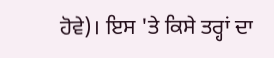ਹੋਵੇ)। ਇਸ 'ਤੇ ਕਿਸੇ ਤਰ੍ਹਾਂ ਦਾ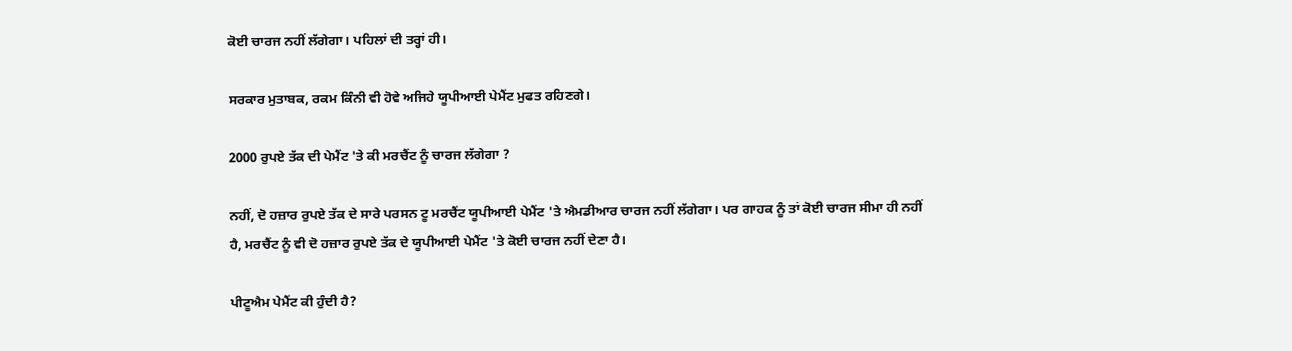ਕੋਈ ਚਾਰਜ ਨਹੀਂ ਲੱਗੇਗਾ। ਪਹਿਲਾਂ ਦੀ ਤਰ੍ਹਾਂ ਹੀ।

ਸਰਕਾਰ ਮੁਤਾਬਕ, ਰਕਮ ਕਿੰਨੀ ਵੀ ਹੋਵੇ ਅਜਿਹੇ ਯੂਪੀਆਈ ਪੇਮੈਂਟ ਮੁਫਤ ਰਹਿਣਗੇ।

2000 ਰੁਪਏ ਤੱਕ ਦੀ ਪੇਮੈਂਟ 'ਤੇ ਕੀ ਮਰਚੈਂਟ ਨੂੰ ਚਾਰਜ ਲੱਗੇਗਾ ?

ਨਹੀਂ, ਦੋ ਹਜ਼ਾਰ ਰੁਪਏ ਤੱਕ ਦੇ ਸਾਰੇ ਪਰਸਨ ਟੂ ਮਰਚੈਂਟ ਯੂਪੀਆਈ ਪੇਮੈਂਟ 'ਤੇ ਐਮਡੀਆਰ ਚਾਰਜ ਨਹੀਂ ਲੱਗੇਗਾ। ਪਰ ਗਾਹਕ ਨੂੰ ਤਾਂ ਕੋਈ ਚਾਰਜ ਸੀਮਾ ਹੀ ਨਹੀਂ ਹੈ, ਮਰਚੈਂਟ ਨੂੰ ਵੀ ਦੋ ਹਜ਼ਾਰ ਰੁਪਏ ਤੱਕ ਦੇ ਯੂਪੀਆਈ ਪੇਮੈਂਟ 'ਤੇ ਕੋਈ ਚਾਰਜ ਨਹੀਂ ਦੇਣਾ ਹੈ।

ਪੀਟੂਐਮ ਪੇਮੈਂਟ ਕੀ ਹੁੰਦੀ ਹੈ?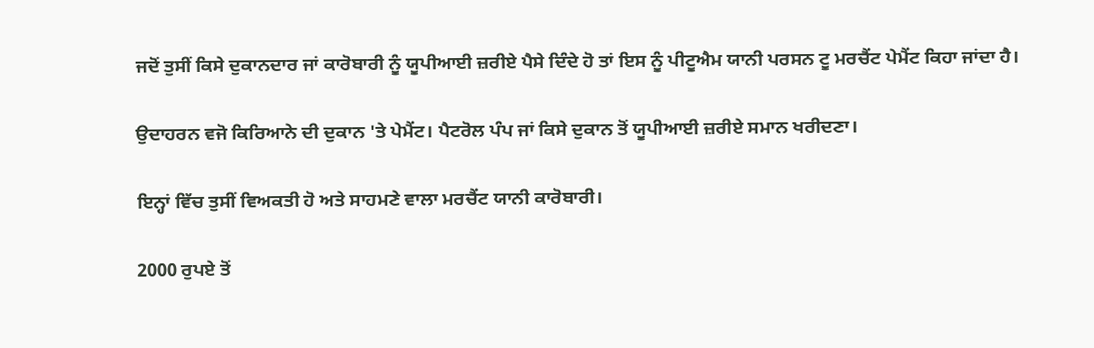ਜਦੋਂ ਤੁਸੀਂ ਕਿਸੇ ਦੁਕਾਨਦਾਰ ਜਾਂ ਕਾਰੋਬਾਰੀ ਨੂੰ ਯੂਪੀਆਈ ਜ਼ਰੀਏ ਪੈਸੇ ਦਿੰਦੇ ਹੋ ਤਾਂ ਇਸ ਨੂੰ ਪੀਟੂਐਮ ਯਾਨੀ ਪਰਸਨ ਟੂ ਮਰਚੈਂਟ ਪੇਮੈਂਟ ਕਿਹਾ ਜਾਂਦਾ ਹੈ।

ਉਦਾਹਰਨ ਵਜੋ ਕਿਰਿਆਨੇ ਦੀ ਦੁਕਾਨ 'ਤੇ ਪੇਮੈਂਟ। ਪੈਟਰੋਲ ਪੰਪ ਜਾਂ ਕਿਸੇ ਦੁਕਾਨ ਤੋਂ ਯੂਪੀਆਈ ਜ਼ਰੀਏ ਸਮਾਨ ਖਰੀਦਣਾ।

ਇਨ੍ਹਾਂ ਵਿੱਚ ਤੁਸੀਂ ਵਿਅਕਤੀ ਹੋ ਅਤੇ ਸਾਹਮਣੇ ਵਾਲਾ ਮਰਚੈਂਟ ਯਾਨੀ ਕਾਰੋਬਾਰੀ।

2000 ਰੁਪਏ ਤੋਂ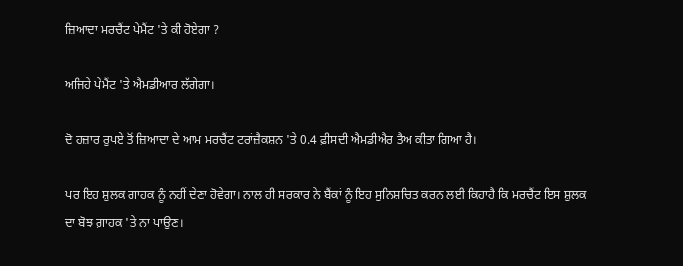ਜ਼ਿਆਦਾ ਮਰਚੈਂਟ ਪੇਮੈਂਟ 'ਤੇ ਕੀ ਹੋਏਗਾ ?

ਅਜਿਹੇ ਪੇਮੈਂਟ 'ਤੇ ਐਮਡੀਆਰ ਲੱਗੇਗਾ।

ਦੋ ਹਜ਼ਾਰ ਰੁਪਏ ਤੋਂ ਜ਼ਿਆਦਾ ਦੇ ਆਮ ਮਰਚੈਂਟ ਟਰਾਂਜ਼ੈਕਸ਼ਨ 'ਤੇ 0.4 ਫ਼ੀਸਦੀ ਐਮਡੀਐਰ ਤੈਅ ਕੀਤਾ ਗਿਆ ਹੈ।

ਪਰ ਇਹ ਸ਼ੁਲਕ ਗਾਹਕ ਨੂੰ ਨਹੀਂ ਦੇਣਾ ਹੋਵੇਗਾ। ਨਾਲ ਹੀ ਸਰਕਾਰ ਨੇ ਬੈਂਕਾਂ ਨੂੰ ਇਹ ਸੁਨਿਸ਼ਚਿਤ ਕਰਨ ਲਈ ਕਿਹਾਹੈ ਕਿ ਮਰਚੈਂਟ ਇਸ ਸ਼ੁਲਕ ਦਾ ਬੋਝ ਗ਼ਾਹਕ 'ਤੇ ਨਾ ਪਾਉਣ।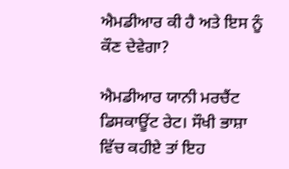ਐਮਡੀਆਰ ਕੀ ਹੈ ਅਤੇ ਇਸ ਨੂੰ ਕੌਣ ਦੇਵੇਗਾ?

ਐਮਡੀਆਰ ਯਾਨੀ ਮਰਚੈਂਟ ਡਿਸਕਾਊਂਟ ਰੇਟ। ਸੌਖੀ ਭਾਸ਼ਾ ਵਿੱਚ ਕਹੀਏ ਤਾਂ ਇਹ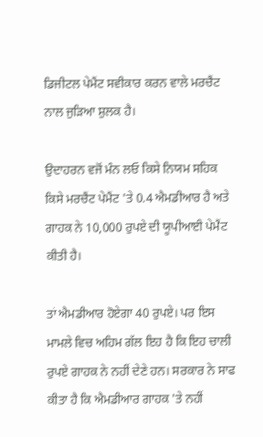ਡਿਜੀਟਲ ਪੇਮੈਂਟ ਸਵੀਕਾਰ ਕਰਨ ਵਾਲੇ ਮਰਚੈਂਟ ਨਾਲ ਜੁੜਿਆ ਸ਼ੁਲਕ ਹੈ।

ਉਦਾਹਰਨ ਵਜੋਂ ਮੰਨ ਲਓ ਕਿਸੇ ਨਿਯਮ ਸਹਿਕ ਕਿਸੇ ਮਰਚੈਂਟ ਪੇਮੈਂਟ 'ਤੇ 0.4 ਐਮਡੀਆਰ ਹੈ ਅਤੇ ਗਾਹਕ ਨੇ 10,000 ਰੁਪਏ ਦੀ ਯੂਪੀਆਈ ਪੇਮੈਂਟ ਕੀਤੀ ਹੈ।

ਤਾਂ ਐਮਡੀਆਰ ਹੋਏਗਾ 40 ਰੁਪਏ। ਪਰ ਇਸ ਮਾਮਲੇ ਵਿਚ ਅਹਿਮ ਗੱਲ ਇਹ ਹੈ ਕਿ ਇਹ ਚਾਲੀ ਰੁਪਏ ਗਾਹਕ ਨੇ ਨਹੀਂ ਦੇਣੇ ਹਨ। ਸਰਕਾਰ ਨੇ ਸਾਫ ਕੀਤਾ ਹੈ ਕਿ ਐਮਡੀਆਰ ਗਾਹਕ 'ਤੇ ਨਹੀਂ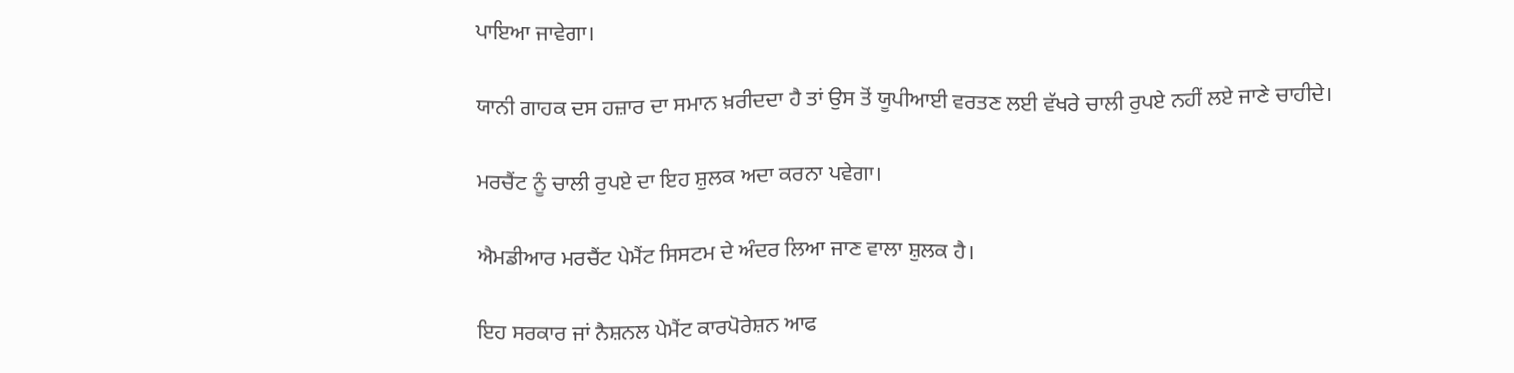ਪਾਇਆ ਜਾਵੇਗਾ।

ਯਾਨੀ ਗਾਹਕ ਦਸ ਹਜ਼ਾਰ ਦਾ ਸਮਾਨ ਖ਼ਰੀਦਦਾ ਹੈ ਤਾਂ ਉਸ ਤੋਂ ਯੂਪੀਆਈ ਵਰਤਣ ਲਈ ਵੱਖਰੇ ਚਾਲੀ ਰੁਪਏ ਨਹੀਂ ਲਏ ਜਾਣੇ ਚਾਹੀਦੇ।

ਮਰਚੈਂਟ ਨੂੰ ਚਾਲੀ ਰੁਪਏ ਦਾ ਇਹ ਸ਼ੁਲਕ ਅਦਾ ਕਰਨਾ ਪਵੇਗਾ।

ਐਮਡੀਆਰ ਮਰਚੈਂਟ ਪੇਮੈਂਟ ਸਿਸਟਮ ਦੇ ਅੰਦਰ ਲਿਆ ਜਾਣ ਵਾਲਾ ਸ਼ੁਲਕ ਹੈ।

ਇਹ ਸਰਕਾਰ ਜਾਂ ਨੈਸ਼ਨਲ ਪੇਮੈਂਟ ਕਾਰਪੋਰੇਸ਼ਨ ਆਫ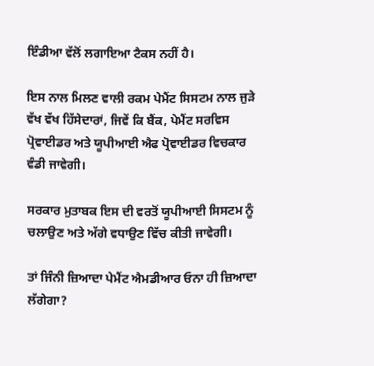ਇੰਡੀਆ ਵੱਲੋਂ ਲਗਾਇਆ ਟੈਕਸ ਨਹੀਂ ਹੈ।

ਇਸ ਨਾਲ ਮਿਲਣ ਵਾਲੀ ਰਕਮ ਪੇਮੈਂਟ ਸਿਸਟਮ ਨਾਲ ਜੁੜੇ ਵੱਖ ਵੱਖ ਹਿੱਸੇਦਾਰਾਂ, ਜਿਵੇਂ ਕਿ ਬੈਂਕ, ਪੇਮੈਂਟ ਸਰਵਿਸ ਪ੍ਰੋਵਾਈਡਰ ਅਤੇ ਯੂਪੀਆਈ ਐਫ ਪ੍ਰੋਵਾਈਡਰ ਵਿਚਕਾਰ ਵੰਡੀ ਜਾਵੇਗੀ।

ਸਰਕਾਰ ਮੁਤਾਬਕ ਇਸ ਦੀ ਵਰਤੋਂ ਯੂਪੀਆਈ ਸਿਸਟਮ ਨੂੰ ਚਲਾਉਣ ਅਤੇ ਅੱਗੇ ਵਧਾਉਣ ਵਿੱਚ ਕੀਤੀ ਜਾਵੇਗੀ।

ਤਾਂ ਜਿੰਨੀ ਜ਼ਿਆਦਾ ਪੇਮੈਂਟ ਐਮਡੀਆਰ ਓਨਾ ਹੀ ਜ਼ਿਆਦਾ ਲੱਗੇਗਾ?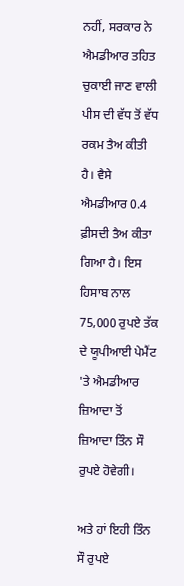ਨਹੀਂ, ਸਰਕਾਰ ਨੇ ਐਮਡੀਆਰ ਤਹਿਤ ਚੁਕਾਈ ਜਾਣ ਵਾਲੀ ਪੀਸ ਦੀ ਵੱਧ ਤੋਂ ਵੱਧ ਰਕਮ ਤੈਅ ਕੀਤੀ ਹੈ। ਵੈਸੇ ਐਮਡੀਆਰ 0.4 ਫ਼ੀਸਦੀ ਤੈਅ ਕੀਤਾ ਗਿਆ ਹੈ। ਇਸ ਹਿਸਾਬ ਨਾਲ 75,000 ਰੁਪਏ ਤੱਕ ਦੇ ਯੂਪੀਆਈ ਪੇਮੈਂਟ 'ਤੇ ਐਮਡੀਆਰ ਜ਼ਿਆਦਾ ਤੋਂ ਜ਼ਿਆਦਾ ਤਿੰਨ ਸੌ ਰੁਪਏ ਹੋਵੇਗੀ।

ਅਤੇ ਹਾਂ ਇਹੀ ਤਿੰਨ ਸੌ ਰੁਪਏ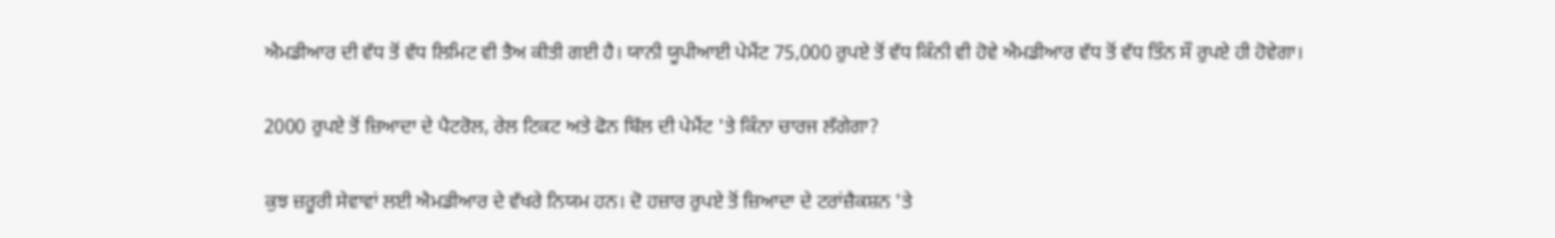ਐਮਡੀਆਰ ਦੀ ਵੱਧ ਤੋਂ ਵੱਧ ਲਿਮਿਟ ਵੀ ਤੈਅ ਕੀਤੀ ਗਈ ਹੈ। ਯਾਨੀ ਯੂਪੀਆਈ ਪੇਮੈਂਟ 75,000 ਰੁਪਏ ਤੋਂ ਵੱਧ ਕਿੰਨੀ ਵੀ ਹੋਵੇ ਐਮਡੀਆਰ ਵੱਧ ਤੋਂ ਵੱਧ ਤਿੰਨ ਸੌ ਰੁਪਏ ਹੀ ਹੋਵੇਗਾ।

2000 ਰੁਪਏ ਤੋਂ ਜ਼ਿਆਦਾ ਦੇ ਪੈਟਰੋਲ, ਰੇਲ ਟਿਕਟ ਅਤੇ ਫੋਨ ਬਿੱਲ ਦੀ ਪੇਮੈਂਟ 'ਤੇ ਕਿੰਨਾ ਚਾਰਜ ਲੱਗੇਗਾ?

ਕੁਝ ਜ਼ਰੂਰੀ ਸੇਵਾਵਾਂ ਲਈ ਐਮਡੀਆਰ ਦੇ ਵੱਖਰੇ ਨਿਯਮ ਹਨ। ਦੋ ਹਜ਼ਾਰ ਰੁਪਏ ਤੋਂ ਜ਼ਿਆਦਾ ਦੇ ਟਰਾਂਜ਼ੈਕਸ਼ਨ 'ਤੇ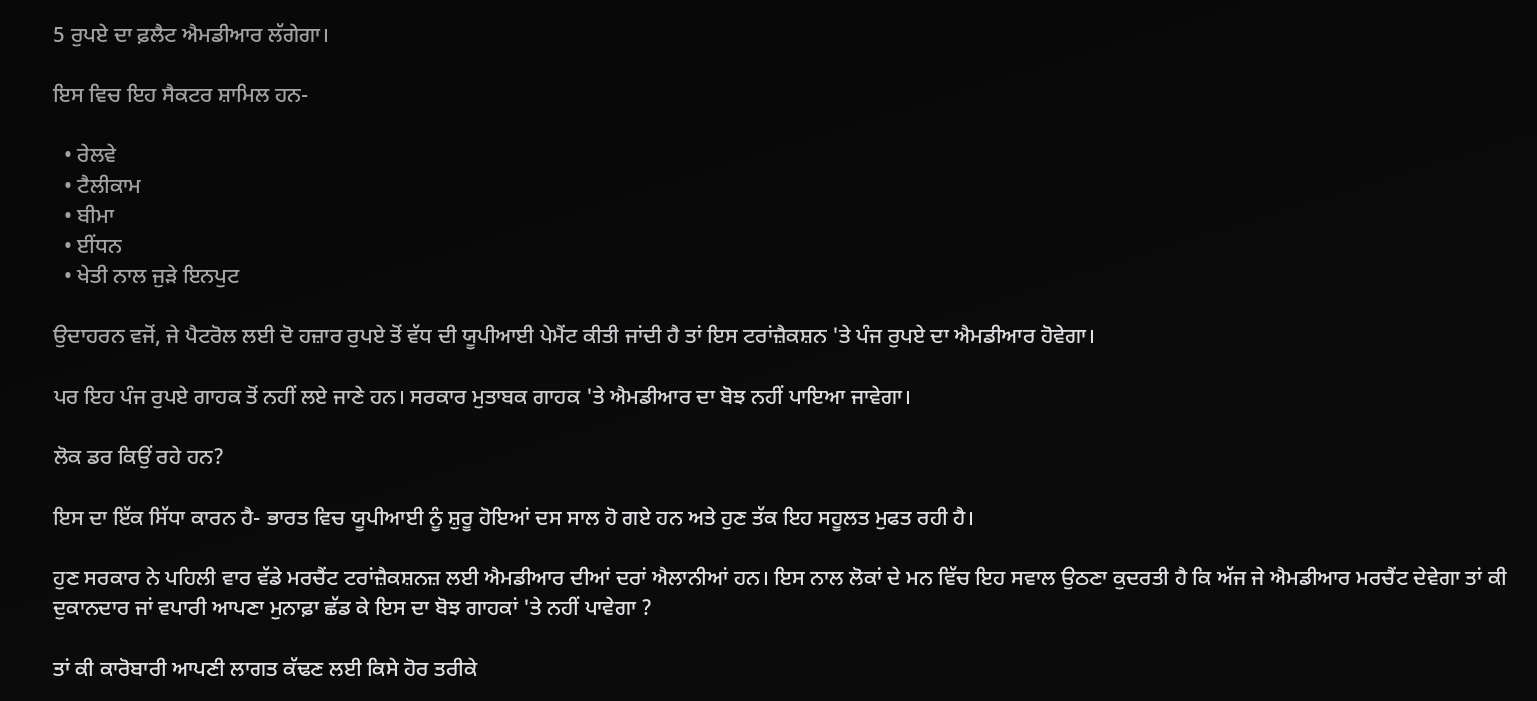5 ਰੁਪਏ ਦਾ ਫ਼ਲੈਟ ਐਮਡੀਆਰ ਲੱਗੇਗਾ।

ਇਸ ਵਿਚ ਇਹ ਸੈਕਟਰ ਸ਼ਾਮਿਲ ਹਨ-

  • ਰੇਲਵੇ
  • ਟੈਲੀਕਾਮ
  • ਬੀਮਾ
  • ਈਂਧਨ
  • ਖੇਤੀ ਨਾਲ ਜੁੜੇ ਇਨਪੁਟ

ਉਦਾਹਰਨ ਵਜੋਂ, ਜੇ ਪੈਟਰੋਲ ਲਈ ਦੋ ਹਜ਼ਾਰ ਰੁਪਏ ਤੋਂ ਵੱਧ ਦੀ ਯੂਪੀਆਈ ਪੇਮੈਂਟ ਕੀਤੀ ਜਾਂਦੀ ਹੈ ਤਾਂ ਇਸ ਟਰਾਂਜ਼ੈਕਸ਼ਨ 'ਤੇ ਪੰਜ ਰੁਪਏ ਦਾ ਐਮਡੀਆਰ ਹੋਵੇਗਾ।

ਪਰ ਇਹ ਪੰਜ ਰੁਪਏ ਗਾਹਕ ਤੋਂ ਨਹੀਂ ਲਏ ਜਾਣੇ ਹਨ। ਸਰਕਾਰ ਮੁਤਾਬਕ ਗਾਹਕ 'ਤੇ ਐਮਡੀਆਰ ਦਾ ਬੋਝ ਨਹੀਂ ਪਾਇਆ ਜਾਵੇਗਾ।

ਲੋਕ ਡਰ ਕਿਉਂ ਰਹੇ ਹਨ?

ਇਸ ਦਾ ਇੱਕ ਸਿੱਧਾ ਕਾਰਨ ਹੈ- ਭਾਰਤ ਵਿਚ ਯੂਪੀਆਈ ਨੂੰ ਸ਼ੁਰੂ ਹੋਇਆਂ ਦਸ ਸਾਲ ਹੋ ਗਏ ਹਨ ਅਤੇ ਹੁਣ ਤੱਕ ਇਹ ਸਹੂਲਤ ਮੁਫਤ ਰਹੀ ਹੈ।

ਹੁਣ ਸਰਕਾਰ ਨੇ ਪਹਿਲੀ ਵਾਰ ਵੱਡੇ ਮਰਚੈਂਟ ਟਰਾਂਜ਼ੈਕਸ਼ਨਜ਼ ਲਈ ਐਮਡੀਆਰ ਦੀਆਂ ਦਰਾਂ ਐਲਾਨੀਆਂ ਹਨ। ਇਸ ਨਾਲ ਲੋਕਾਂ ਦੇ ਮਨ ਵਿੱਚ ਇਹ ਸਵਾਲ ਉਠਣਾ ਕੁਦਰਤੀ ਹੈ ਕਿ ਅੱਜ ਜੇ ਐਮਡੀਆਰ ਮਰਚੈਂਟ ਦੇਵੇਗਾ ਤਾਂ ਕੀ ਦੁਕਾਨਦਾਰ ਜਾਂ ਵਪਾਰੀ ਆਪਣਾ ਮੁਨਾਫ਼ਾ ਛੱਡ ਕੇ ਇਸ ਦਾ ਬੋਝ ਗਾਹਕਾਂ 'ਤੇ ਨਹੀਂ ਪਾਵੇਗਾ ?

ਤਾਂ ਕੀ ਕਾਰੋਬਾਰੀ ਆਪਣੀ ਲਾਗਤ ਕੱਢਣ ਲਈ ਕਿਸੇ ਹੋਰ ਤਰੀਕੇ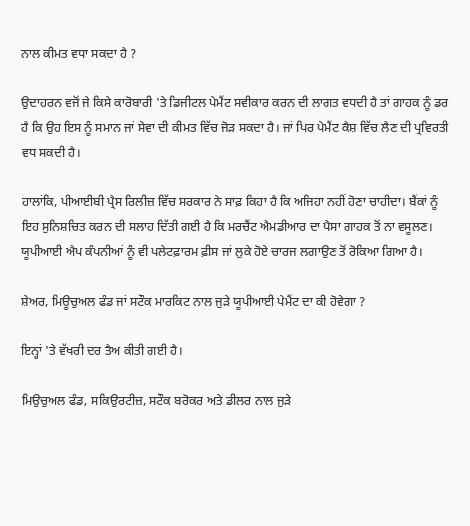ਨਾਲ ਕੀਮਤ ਵਧਾ ਸਕਦਾ ਹੈ ?

ਉਦਾਹਰਨ ਵਜੋਂ ਜੇ ਕਿਸੇ ਕਾਰੋਬਾਰੀ 'ਤੇ ਡਿਜੀਟਲ ਪੇਮੈਂਟ ਸਵੀਕਾਰ ਕਰਨ ਦੀ ਲਾਗਤ ਵਧਦੀ ਹੈ ਤਾਂ ਗਾਹਕ ਨੂੰ ਡਰ ਹੈ ਕਿ ਉਹ ਇਸ ਨੂੰ ਸਮਾਨ ਜਾਂ ਸੇਵਾ ਦੀ ਕੀਮਤ ਵਿੱਚ ਜੋੜ ਸਕਦਾ ਹੈ। ਜਾਂ ਪਿਰ ਪੇਮੈਂਟ ਕੈਸ਼ ਵਿੱਚ ਲੈਣ ਦੀ ਪ੍ਰਵਿਰਤੀ ਵਧ ਸਕਦੀ ਹੈ।

ਹਾਲਾਂਕਿ, ਪੀਆਈਬੀ ਪ੍ਰੈਸ ਰਿਲੀਜ਼ ਵਿੱਚ ਸਰਕਾਰ ਨੇ ਸਾਫ਼ ਕਿਹਾ ਹੈ ਕਿ ਅਜਿਹਾ ਨਹੀਂ ਹੋਣਾ ਚਾਹੀਦਾ। ਬੈਂਕਾਂ ਨੂੰ ਇਹ ਸੁਨਿਸ਼ਚਿਤ ਕਰਨ ਦੀ ਸਲਾਹ ਦਿੱਤੀ ਗਈ ਹੈ ਕਿ ਮਰਚੈਂਟ ਐਮਡੀਆਰ ਦਾ ਪੈਸਾ ਗਾਹਕ ਤੋਂ ਨਾ ਵਸੂਲਣ। ਯੂਪੀਆਈ ਐਪ ਕੰਪਨੀਆਂ ਨੂੰ ਵੀ ਪਲੇਟਫ਼ਾਰਮ ਫ਼ੀਸ ਜਾਂ ਲੁਕੇ ਹੋਏ ਚਾਰਜ ਲਗਾਉਣ ਤੋਂ ਰੋਕਿਆ ਗਿਆ ਹੈ।

ਸ਼ੇਅਰ, ਮਿਊਚੁਅਲ ਫੰਡ ਜਾਂ ਸਟੌਕ ਮਾਰਕਿਟ ਨਾਲ ਜੁੜੇ ਯੂਪੀਆਈ ਪੇਮੈਂਟ ਦਾ ਕੀ ਹੋਵੇਗਾ ?

ਇਨ੍ਹਾਂ 'ਤੇ ਵੱਖਰੀ ਦਰ ਤੈਅ ਕੀਤੀ ਗਈ ਹੈ।

ਮਿਉਚੁਅਲ ਫੰਡ, ਸਕਿਉਰਟੀਜ਼, ਸਟੌਕ ਬਰੋਕਰ ਅਤੇ ਡੀਲਰ ਨਾਲ ਜੁੜੇ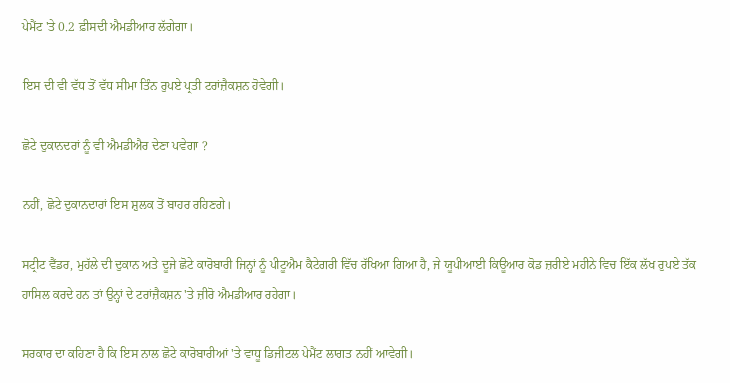ਪੇਮੈਂਟ 'ਤੇ 0.2 ਫ਼ੀਸਦੀ ਐਮਡੀਆਰ ਲੱਗੇਗਾ।

ਇਸ ਦੀ ਵੀ ਵੱਧ ਤੋਂ ਵੱਧ ਸੀਮਾ ਤਿੰਨ ਰੁਪਏ ਪ੍ਰਤੀ ਟਰਾਂਜ਼ੈਕਸ਼ਨ ਹੋਵੇਗੀ।

ਛੋਟੇ ਦੁਕਾਨਦਰਾਂ ਨੂੰ ਵੀ ਐਮਡੀਐਰ ਦੇਣਾ ਪਵੇਗਾ ?

ਨਹੀਂ, ਛੋਟੇ ਦੁਕਾਨਦਾਰਾਂ ਇਸ ਸ਼ੁਲਕ ਤੋਂ ਬਾਹਰ ਰਹਿਣਗੇ।

ਸਟ੍ਰੀਟ ਵੈਂਡਰ, ਮੁਹੱਲੇ ਦੀ ਦੁਕਾਨ ਅਤੇ ਦੂਜੇ ਛੋਟੇ ਕਾਰੋਬਾਰੀ ਜਿਨ੍ਹਾਂ ਨੂੰ ਪੀਟੂਐਮ ਕੈਟੇਗਰੀ ਵਿੱਚ ਰੱਖਿਆ ਗਿਆ ਹੈ, ਜੇ ਯੂਪੀਆਈ ਕਿਊਆਰ ਕੋਡ ਜ਼ਰੀਏ ਮਹੀਨੇ ਵਿਚ ਇੱਕ ਲੱਖ ਰੁਪਏ ਤੱਕ ਹਾਸਿਲ ਕਰਦੇ ਹਨ ਤਾਂ ਉਨ੍ਹਾਂ ਦੇ ਟਰਾਂਜ਼ੈਕਸ਼ਨ 'ਤੇ ਜ਼ੀਰੋ ਐਮਡੀਆਰ ਰਹੇਗਾ।

ਸਰਕਾਰ ਦਾ ਕਹਿਣਾ ਹੈ ਕਿ ਇਸ ਨਾਲ ਛੋਟੇ ਕਾਰੋਬਾਰੀਆਂ 'ਤੇ ਵਾਧੂ ਡਿਜੀਟਲ ਪੇਮੈਂਟ ਲਾਗਤ ਨਹੀਂ ਆਵੇਗੀ।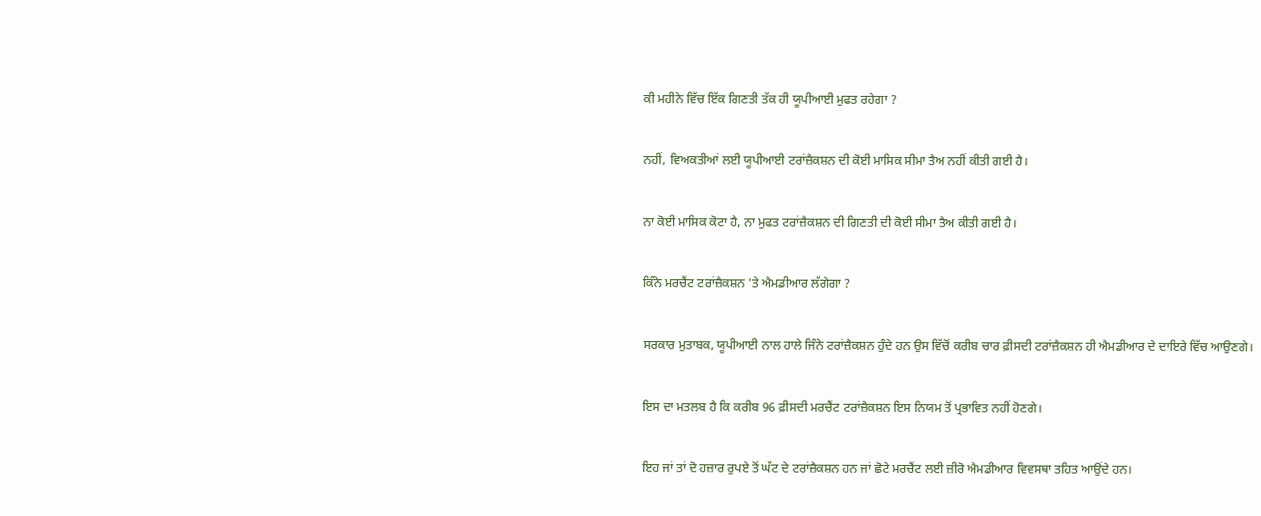ਕੀ ਮਹੀਨੇ ਵਿੱਚ ਇੱਕ ਗਿਣਤੀ ਤੱਕ ਹੀ ਯੂਪੀਆਈ ਮੁਫਤ ਰਹੇਗਾ ?

ਨਹੀਂ, ਵਿਅਕਤੀਆਂ ਲਈ ਯੂਪੀਆਈ ਟਰਾਂਜ਼ੈਕਸ਼ਨ ਦੀ ਕੋਈ ਮਾਸਿਕ ਸੀਮਾ ਤੈਅ ਨਹੀਂ ਕੀਤੀ ਗਈ ਹੈ।

ਨਾ ਕੋਈ ਮਾਸਿਕ ਕੋਟਾ ਹੈ, ਨਾ ਮੁਫਤ ਟਰਾਂਜ਼ੈਕਸ਼ਨ ਦੀ ਗਿਣਤੀ ਦੀ ਕੋਈ ਸੀਮਾ ਤੈਅ ਕੀਤੀ ਗਈ ਹੈ।

ਕਿੰਨੇ ਮਰਚੈਂਟ ਟਰਾਂਜ਼ੈਕਸ਼ਨ 'ਤੇ ਐਮਡੀਆਰ ਲੱਗੇਗਾ ?

ਸਰਕਾਰ ਮੁਤਾਬਕ, ਯੂਪੀਆਈ ਨਾਲ ਹਾਲੇ ਜਿੰਨੇ ਟਰਾਂਜ਼ੈਕਸ਼ਨ ਹੁੰਦੇ ਹਨ ਉਸ ਵਿੱਚੋਂ ਕਰੀਬ ਚਾਰ ਫ਼ੀਸਦੀ ਟਰਾਂਜ਼ੈਕਸ਼ਨ ਹੀ ਐਮਡੀਆਰ ਦੇ ਦਾਇਰੇ ਵਿੱਚ ਆਉਣਗੇ।

ਇਸ ਦਾ ਮਤਲਬ ਹੈ ਕਿ ਕਰੀਬ 96 ਫ਼ੀਸਦੀ ਮਰਚੈਂਟ ਟਰਾਂਜ਼ੈਕਸ਼ਨ ਇਸ ਨਿਯਮ ਤੋਂ ਪ੍ਰਭਾਵਿਤ ਨਹੀਂ ਹੋਣਗੇ।

ਇਹ ਜਾਂ ਤਾਂ ਦੋ ਹਜ਼ਾਰ ਰੁਪਏ ਤੋਂ ਘੱਟ ਦੇ ਟਰਾਂਜ਼ੈਕਸ਼ਨ ਹਨ ਜਾਂ ਛੋਟੇ ਮਰਚੈਂਟ ਲਈ ਜ਼ੀਰੋ ਐਮਡੀਆਰ ਵਿਵਸਥਾ ਤਹਿਤ ਆਉਂਦੇ ਹਨ।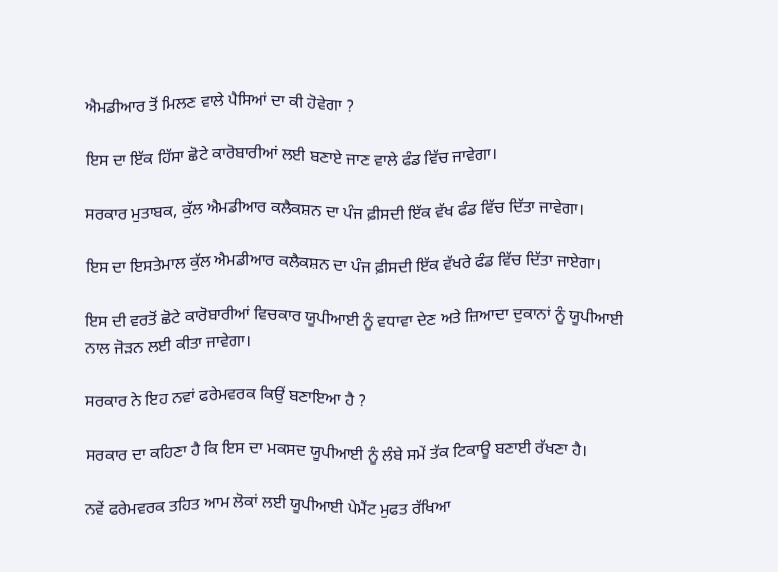ਐਮਡੀਆਰ ਤੋਂ ਮਿਲਣ ਵਾਲੇ ਪੈਸਿਆਂ ਦਾ ਕੀ ਹੋਵੇਗਾ ?

ਇਸ ਦਾ ਇੱਕ ਹਿੱਸਾ ਛੋਟੇ ਕਾਰੋਬਾਰੀਆਂ ਲਈ ਬਣਾਏ ਜਾਣ ਵਾਲੇ ਫੰਡ ਵਿੱਚ ਜਾਵੇਗਾ।

ਸਰਕਾਰ ਮੁਤਾਬਕ, ਕੁੱਲ ਐਮਡੀਆਰ ਕਲੈਕਸ਼ਨ ਦਾ ਪੰਜ ਫ਼ੀਸਦੀ ਇੱਕ ਵੱਖ ਫੰਡ ਵਿੱਚ ਦਿੱਤਾ ਜਾਵੇਗਾ।

ਇਸ ਦਾ ਇਸਤੇਮਾਲ ਕੁੱਲ ਐਮਡੀਆਰ ਕਲੈਕਸ਼ਨ ਦਾ ਪੰਜ ਫ਼ੀਸਦੀ ਇੱਕ ਵੱਖਰੇ ਫੰਡ ਵਿੱਚ ਦਿੱਤਾ ਜਾਏਗਾ।

ਇਸ ਦੀ ਵਰਤੋਂ ਛੋਟੇ ਕਾਰੋਬਾਰੀਆਂ ਵਿਚਕਾਰ ਯੂਪੀਆਈ ਨੂੰ ਵਧਾਵਾ ਦੇਣ ਅਤੇ ਜ਼ਿਆਦਾ ਦੁਕਾਨਾਂ ਨੂੰ ਯੂਪੀਆਈ ਨਾਲ ਜੋੜਨ ਲਈ ਕੀਤਾ ਜਾਵੇਗਾ।

ਸਰਕਾਰ ਨੇ ਇਹ ਨਵਾਂ ਫਰੇਮਵਰਕ ਕਿਉਂ ਬਣਾਇਆ ਹੈ ?

ਸਰਕਾਰ ਦਾ ਕਹਿਣਾ ਹੈ ਕਿ ਇਸ ਦਾ ਮਕਸਦ ਯੂਪੀਆਈ ਨੂੰ ਲੰਬੇ ਸਮੇਂ ਤੱਕ ਟਿਕਾਊ ਬਣਾਈ ਰੱਖਣਾ ਹੈ।

ਨਵੇਂ ਫਰੇਮਵਰਕ ਤਹਿਤ ਆਮ ਲੋਕਾਂ ਲਈ ਯੂਪੀਆਈ ਪੇਮੈਂਟ ਮੁਫਤ ਰੱਖਿਆ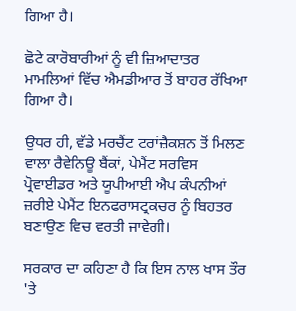ਗਿਆ ਹੈ।

ਛੋਟੇ ਕਾਰੋਬਾਰੀਆਂ ਨੂੰ ਵੀ ਜ਼ਿਆਦਾਤਰ ਮਾਮਲਿਆਂ ਵਿੱਚ ਐਮਡੀਆਰ ਤੋਂ ਬਾਹਰ ਰੱਖਿਆ ਗਿਆ ਹੈ।

ਉਧਰ ਹੀ, ਵੱਡੇ ਮਰਚੈਂਟ ਟਰਾਂਜ਼ੈਕਸ਼ਨ ਤੋਂ ਮਿਲਣ ਵਾਲਾ ਰੈਵੇਨਿਊ ਬੈਂਕਾਂ, ਪੇਮੈਂਟ ਸਰਵਿਸ ਪ੍ਰੋਵਾਈਡਰ ਅਤੇ ਯੂਪੀਆਈ ਐਪ ਕੰਪਨੀਆਂ ਜ਼ਰੀਏ ਪੇਮੈਂਟ ਇਨਫਰਾਸਟ੍ਰਕਚਰ ਨੂੰ ਬਿਹਤਰ ਬਣਾਉਣ ਵਿਚ ਵਰਤੀ ਜਾਵੇਗੀ।

ਸਰਕਾਰ ਦਾ ਕਹਿਣਾ ਹੈ ਕਿ ਇਸ ਨਾਲ ਖਾਸ ਤੌਰ 'ਤੇ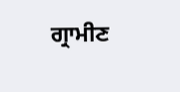ਗ੍ਰਾਮੀਣ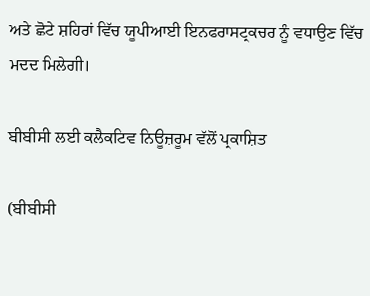ਅਤੇ ਛੋਟੇ ਸ਼ਹਿਰਾਂ ਵਿੱਚ ਯੂਪੀਆਈ ਇਨਫਰਾਸਟ੍ਰਕਚਰ ਨੂੰ ਵਧਾਉਣ ਵਿੱਚ ਮਦਦ ਮਿਲੇਗੀ।

ਬੀਬੀਸੀ ਲਈ ਕਲੈਕਟਿਵ ਨਿਊਜ਼ਰੂਮ ਵੱਲੋਂ ਪ੍ਰਕਾਸ਼ਿਤ

(ਬੀਬੀਸੀ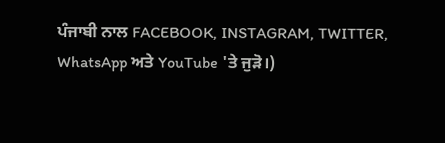ਪੰਜਾਬੀ ਨਾਲ FACEBOOK, INSTAGRAM, TWITTER, WhatsApp ਅਤੇ YouTube 'ਤੇ ਜੁੜੋ।)